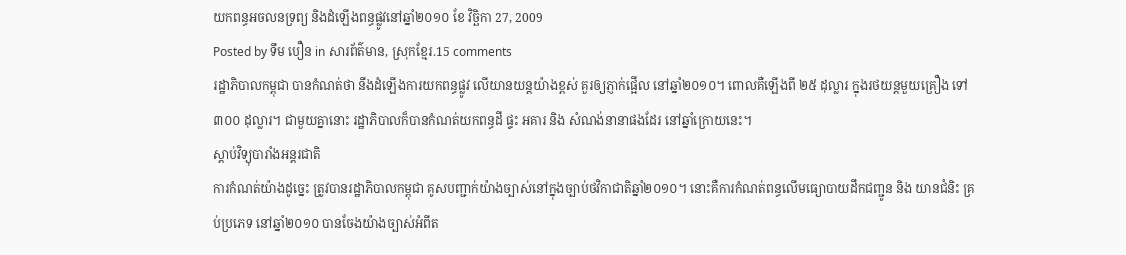យកពន្ធអចលនទ្រព្យ និងដំឡើងពន្ធផ្លូវនៅឆ្នាំ២០១០ ខែ វិច្ឆិកា 27, 2009
Posted by ទឹម បឿន in សារព័ត៌មាន, ស្រុកខ្មែរ.15 comments
រដ្ឋាភិបាលកម្ពុជា បានកំណត់ថា នឹងដំឡើងការយកពន្ធផ្លូវ លើយានយន្តយ៉ាងខ្ពស់ គួរឲ្យភ្ញាក់ផ្អើល នៅឆ្នាំ២០១០។ ពោលគឺឡើងពី ២៥ ដុល្លារ ក្នុងរថយន្តមួយគ្រឿង ទៅ ៣០០ ដុល្លារ។ ជាមួយគ្នានោះ រដ្ឋាភិបាលក៏បានកំណត់យកពន្ធដី ផ្ទះ អគារ និង សំណង់នានាផងដែរ នៅឆ្នាំក្រោយនេះ។
ស្ដាប់វិទ្យុបារាំងអន្តរជាតិ
ការកំណត់យ៉ាងដូច្នេះ ត្រូវបានរដ្ឋាភិបាលកម្ពុជា គូសបញ្ជាក់យ៉ាងច្បាស់នៅក្នុងច្បាប់ថវិកាជាតិឆ្នាំ២០១០។ នោះគឺការកំណត់ពន្ធលើមធ្យោបាយដឹកជញ្ជូន និង យានជំនិះ គ្រប់ប្រភេទ នៅឆ្នាំ២០១០ បានចែងយ៉ាងច្បាស់អំពីត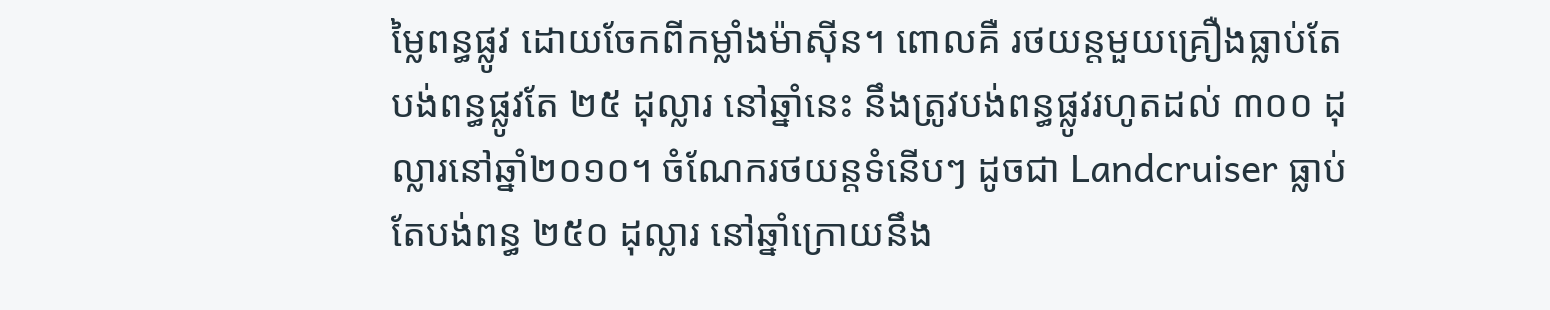ម្លៃពន្ធផ្លូវ ដោយចែកពីកម្លាំងម៉ាស៊ីន។ ពោលគឺ រថយន្តមួយគ្រឿងធ្លាប់តែបង់ពន្ធផ្លូវតែ ២៥ ដុល្លារ នៅឆ្នាំនេះ នឹងត្រូវបង់ពន្ធផ្លូវរហូតដល់ ៣០០ ដុល្លារនៅឆ្នាំ២០១០។ ចំណែករថយន្តទំនើបៗ ដូចជា Landcruiser ធ្លាប់តែបង់ពន្ធ ២៥០ ដុល្លារ នៅឆ្នាំក្រោយនឹង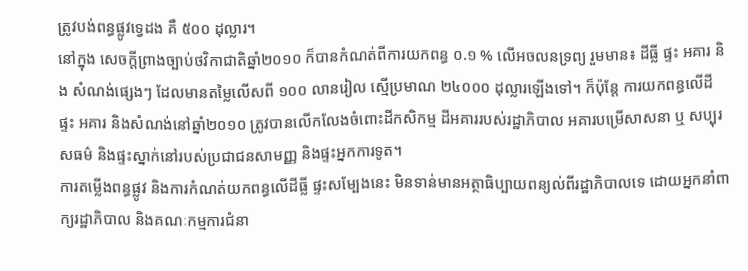ត្រូវបង់ពន្ធផ្លូវទ្វេដង គឺ ៥០០ ដុល្លារ។
នៅក្នុង សេចក្តីព្រាងច្បាប់ថវិកាជាតិឆ្នាំ២០១០ ក៏បានកំណត់ពីការយកពន្ធ ០.១ % លើអចលនទ្រព្យ រួមមាន៖ ដីធ្លី ផ្ទះ អគារ និង សំណង់ផ្សេងៗ ដែលមានតម្លៃលើសពី ១០០ លានរៀល ស្មើប្រមាណ ២៤០០០ ដុល្លារឡើងទៅ។ ក៏ប៉ុន្តែ ការយកពន្ធលើដី ផ្ទះ អគារ និងសំណង់នៅឆ្នាំ២០១០ ត្រូវបានលើកលែងចំពោះដីកសិកម្ម ដីអគាររបស់រដ្ឋាភិបាល អគារបម្រើសាសនា ឬ សប្បុរសធម៌ និងផ្ទះស្នាក់នៅរបស់ប្រជាជនសាមញ្ញ និងផ្ទះអ្នកការទូត។
ការតម្លើងពន្ធផ្លូវ និងការកំណត់យកពន្ធលើដីធ្លី ផ្ទះសម្បែងនេះ មិនទាន់មានអត្ថាធិប្បាយពន្យល់ពីរដ្ឋាភិបាលទេ ដោយអ្នកនាំពាក្យរដ្ឋាភិបាល និងគណៈកម្មការជំនា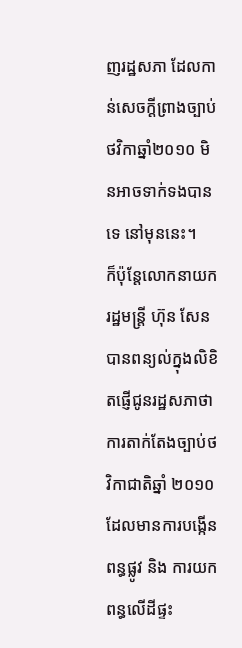ញរដ្ឋសភា ដែលកាន់សេចក្តីព្រាងច្បាប់ថវិកាឆ្នាំ២០១០ មិនអាចទាក់ទងបានទេ នៅមុននេះ។
ក៏ប៉ុន្តែលោកនាយករដ្ឋមន្ត្រី ហ៊ុន សែន បានពន្យល់ក្នុងលិខិតផ្ញើជូនរដ្ឋសភាថា ការតាក់តែងច្បាប់ថវិកាជាតិឆ្នាំ ២០១០ ដែលមានការបង្កើនពន្ធផ្លូវ និង ការយកពន្ធលើដីផ្ទះ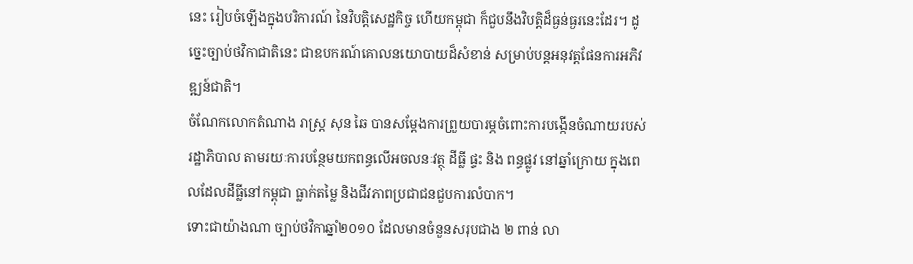នេះ រៀបចំឡើងក្នុងបរិការណ៍ នៃវិបត្តិសេដ្ឋកិច្ច ហើយកម្ពុជា ក៏ជួបនឹងវិបត្តិដ៏ធ្ងន់ធ្ងរនេះដែរ។ ដូច្នេះច្បាប់ថវិកាជាតិនេះ ជាឧបករណ៍គោលនយោបាយដ៏សំខាន់ សម្រាប់បន្តអនុវត្តផែនការអភិវឌ្ឍន៍ជាតិ។
ចំណែកលោកតំណាង រាស្ត្រ សុន ឆៃ បានសម្តែងការព្រួយបារម្ភចំពោះការបង្កើនចំណាយរបស់រដ្ឋាភិបាល តាមរយៈការបន្ថែមយកពន្ធលើអចលនៈវត្ថុ ដីធ្លី ផ្ទះ និង ពន្ធផ្លូវ នៅឆ្នាំក្រោយ ក្នុងពេលដែលដីធ្លីនៅកម្ពុជា ធ្លាក់តម្លៃ និងជីវភាពប្រជាជនជួបការលំបាក។
ទោះជាយ៉ាងណា ច្បាប់ថវិកាឆ្នាំ២០១០ ដែលមានចំនួនសរុបជាង ២ ពាន់ លា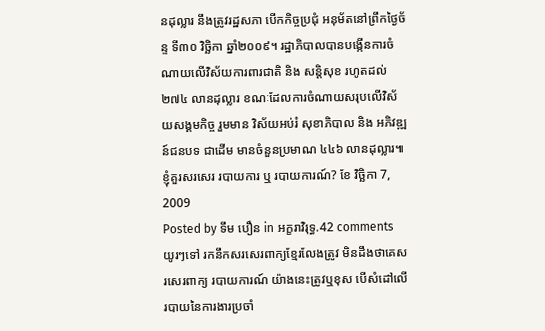នដុល្លារ នឹងត្រូវរដ្ឋសភា បើកកិច្ចប្រជុំ អនុម័តនៅព្រឹកថ្ងៃច័ន្ទ ទី៣០ វិច្ឆិកា ឆ្នាំ២០០៩។ រដ្ឋាភិបាលបានបង្កើនការចំណាយលើវិស័យការពារជាតិ និង សន្តិសុខ រហូតដល់ ២៧៤ លានដុល្លារ ខណៈដែលការចំណាយសរុបលើវិស័យសង្គមកិច្ច រួមមាន វិស័យអប់រំ សុខាភិបាល និង អភិវឌ្ឍន៍ជនបទ ជាដើម មានចំនួនប្រមាណ ៤៤៦ លានដុល្លារ៕
ខ្ញុំគួរសរសេរ របាយការ ឬ របាយការណ៍? ខែ វិច្ឆិកា 7, 2009
Posted by ទឹម បឿន in អក្ខរាវិរុទ្ធ.42 comments
យូរៗទៅ រកនឹកសរសេរពាក្យខ្មែរលែងត្រូវ មិនដឹងថាគេសរសេរពាក្យ របាយការណ៍ យ៉ាងនេះត្រូវឬខុស បើសំដៅលើរបាយនៃការងារប្រចាំ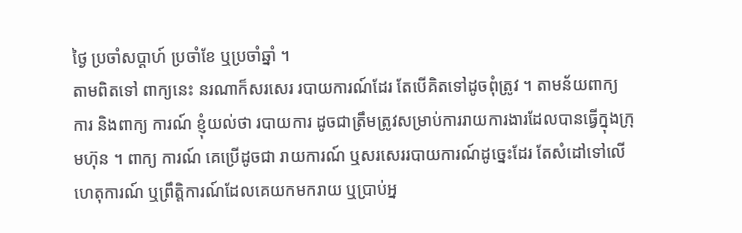ថ្ងៃ ប្រចាំសប្ដាហ៍ ប្រចាំខែ ឬប្រចាំឆ្នាំ ។
តាមពិតទៅ ពាក្យនេះ នរណាក៏សរសេរ របាយការណ៍ដែរ តែបើគិតទៅដូចពុំត្រូវ ។ តាមន័យពាក្យ ការ និងពាក្យ ការណ៍ ខ្ញុំយល់ថា របាយការ ដូចជាត្រឹមត្រូវសម្រាប់ការរាយការងារដែលបានធ្វើក្នុងក្រុមហ៊ុន ។ ពាក្យ ការណ៍ គេប្រើដូចជា រាយការណ៍ ឬសរសេររបាយការណ៍ដូច្នេះដែរ តែសំដៅទៅលើហេតុការណ៍ ឬព្រឹត្តិការណ៍ដែលគេយកមករាយ ឬប្រាប់អ្ន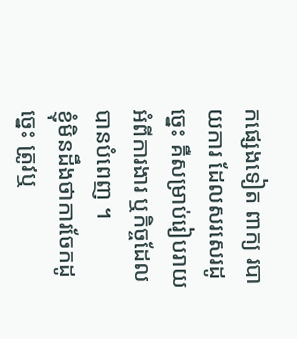កផ្សេងទៀត ពាក្យ របាយការ ដែលសរសេរដូច្នេះ គឺសម្រាប់រៀបរាយអំពីការងារ ឬកិច្ចដែលបានបំពេញ ។
ខ្ញុំមិនដឹងថាការចែកដូច្នេះ ត្រូវឬ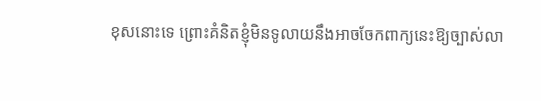ខុសនោះទេ ព្រោះគំនិតខ្ញុំមិនទូលាយនឹងអាចចែកពាក្យនេះឱ្យច្បាស់លា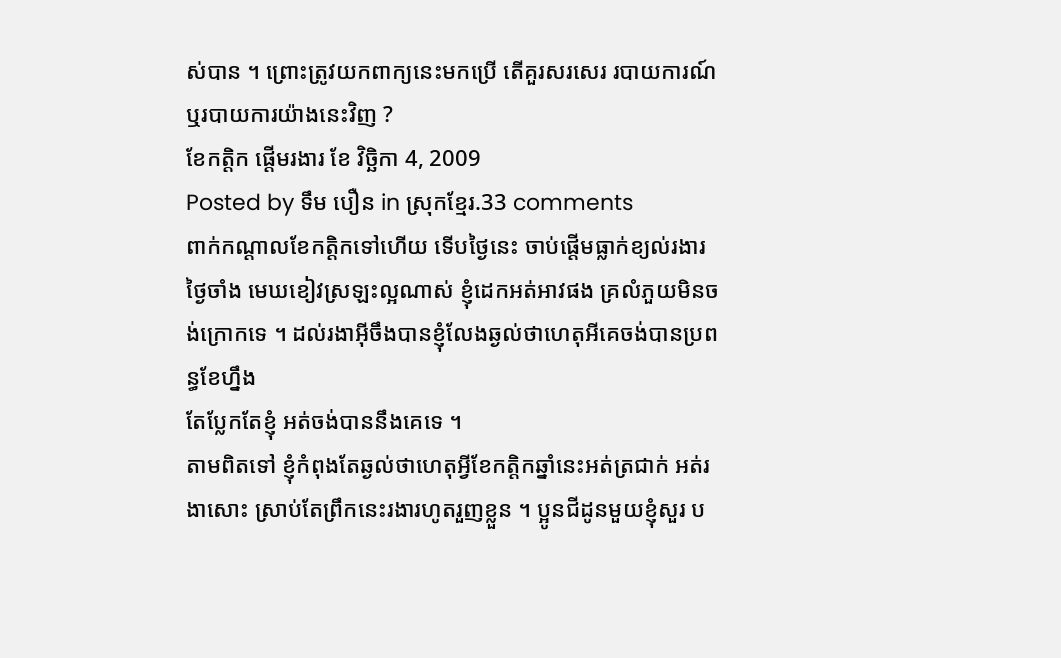ស់បាន ។ ព្រោះត្រូវយកពាក្យនេះមកប្រើ តើគួរសរសេរ របាយការណ៍ ឬរបាយការយ៉ាងនេះវិញ ?
ខែកត្តិក ផ្ដើមរងារ ខែ វិច្ឆិកា 4, 2009
Posted by ទឹម បឿន in ស្រុកខ្មែរ.33 comments
ពាក់កណ្ដាលខែកត្តិកទៅហើយ ទើបថ្ងៃនេះ ចាប់ផ្ដើមធ្លាក់ខ្យល់រងារ ថ្ងៃចាំង មេឃខៀវស្រឡះល្អណាស់ ខ្ញុំដេកអត់អាវផង គ្រលំភួយមិនចង់ក្រោកទេ ។ ដល់រងាអ៊ីចឹងបានខ្ញុំលែងឆ្ងល់ថាហេតុអីគេចង់បានប្រពន្ធខែហ្នឹង
តែប្លែកតែខ្ញុំ អត់ចង់បាននឹងគេទេ ។
តាមពិតទៅ ខ្ញុំកំពុងតែឆ្ងល់ថាហេតុអ្វីខែកត្តិកឆ្នាំនេះអត់ត្រជាក់ អត់រងាសោះ ស្រាប់តែព្រឹកនេះរងារហូតរួញខ្លួន ។ ប្អូនជីដូនមួយខ្ញុំសួរ ប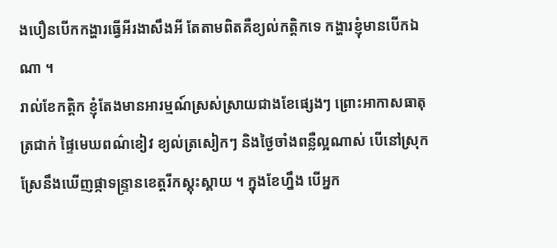ងបឿនបើកកង្ហារធ្វើអីរងាសឹងអី តែតាមពិតគឺខ្យល់កត្តិកទេ កង្ហារខ្ញុំមានបើកឯណា ។
រាល់ខែកត្តិក ខ្ញុំតែងមានអារម្មណ៍ស្រស់ស្រាយជាងខែផ្សេងៗ ព្រោះអាកាសធាតុត្រជាក់ ផ្ទៃមេឃពណ៌ខៀវ ខ្យល់ត្រសៀកៗ និងថ្ងៃចាំងពន្លឺល្អណាស់ បើនៅស្រុកស្រែនឹងឃើញផ្កាទន្ទ្រានខេត្តរីកស្គុះស្គាយ ។ ក្នុងខែហ្នឹង បើអ្នក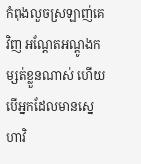កំពុងលួចស្រឡាញ់គេវិញ អណ្ដែតអណ្ដូងកម្សត់ខ្លួនណាស់ ហើយបើអ្នកដែលមានស្នេហាវិ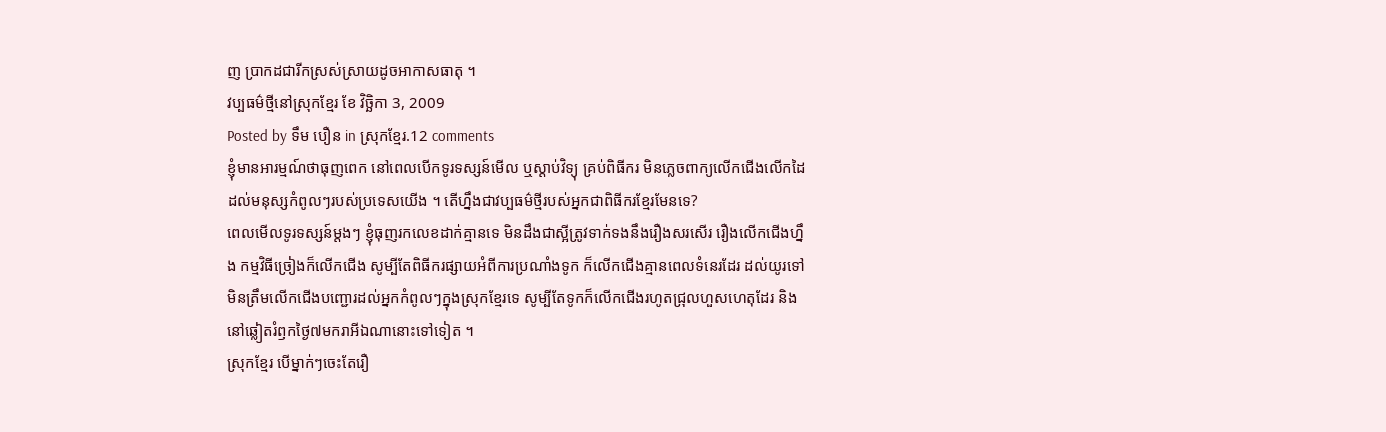ញ ប្រាកដជារីកស្រស់ស្រាយដូចអាកាសធាតុ ។
វប្បធម៌ថ្មីនៅស្រុកខ្មែរ ខែ វិច្ឆិកា 3, 2009
Posted by ទឹម បឿន in ស្រុកខ្មែរ.12 comments
ខ្ញុំមានអារម្មណ៍ថាធុញពេក នៅពេលបើកទូរទស្សន៍មើល ឬស្ដាប់វិទ្យុ គ្រប់ពិធីករ មិនភ្លេចពាក្យលើកជើងលើកដៃដល់មនុស្សកំពូលៗរបស់ប្រទេសយើង ។ តើហ្នឹងជាវប្បធម៌ថ្មីរបស់អ្នកជាពិធីករខ្មែរមែនទេ?
ពេលមើលទូរទស្សន៍ម្ដងៗ ខ្ញុំធុញរកលេខដាក់គ្មានទេ មិនដឹងជាស្អីត្រូវទាក់ទងនឹងរឿងសរសើរ រឿងលើកជើងហ្នឹង កម្មវិធីច្រៀងក៏លើកជើង សូម្បីតែពិធីករផ្សាយអំពីការប្រណាំងទូក ក៏លើកជើងគ្មានពេលទំនេរដែរ ដល់យូរទៅ មិនត្រឹមលើកជើងបញ្ជោរដល់អ្នកកំពូលៗក្នុងស្រុកខ្មែរទេ សូម្បីតែទូកក៏លើកជើងរហូតជ្រុលហួសហេតុដែរ និងនៅឆ្លៀតរំឭកថ្ងៃ៧មករាអីឯណានោះទៅទៀត ។
ស្រុកខ្មែរ បើម្នាក់ៗចេះតែរឿ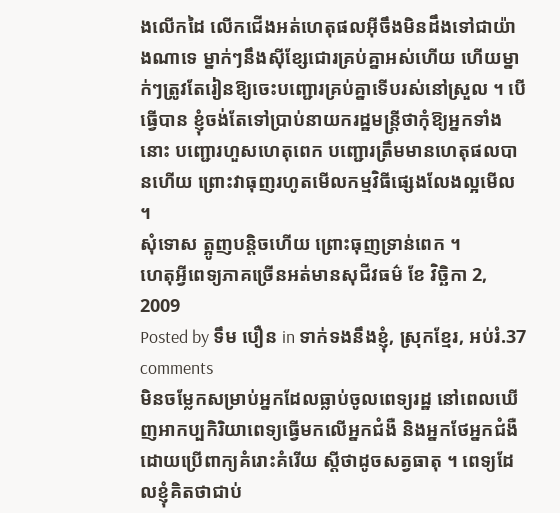ងលើកដៃ លើកជើងអត់ហេតុផលអ៊ីចឹងមិនដឹងទៅជាយ៉ាងណាទេ ម្នាក់ៗនឹងស៊ីខ្សែជោរគ្រប់គ្នាអស់ហើយ ហើយម្នាក់ៗត្រូវតែរៀនឱ្យចេះបញ្ជោរគ្រប់គ្នាទើបរស់នៅស្រួល ។ បើធ្វើបាន ខ្ញុំចង់តែទៅប្រាប់នាយករដ្ឋមន្ត្រីថាកុំឱ្យអ្នកទាំងនោះ បញ្ជោរហួសហេតុពេក បញ្ជោរត្រឹមមានហេតុផលបានហើយ ព្រោះវាធុញរហូតមើលកម្មវិធីផ្សេងលែងល្អមើល ។
សុំទោស ត្អូញបន្តិចហើយ ព្រោះធុញទ្រាន់ពេក ។
ហេតុអ្វីពេទ្យភាគច្រើនអត់មានសុជីវធម៌ ខែ វិច្ឆិកា 2, 2009
Posted by ទឹម បឿន in ទាក់ទងនឹងខ្ញុំ, ស្រុកខ្មែរ, អប់រំ.37 comments
មិនចម្លែកសម្រាប់អ្នកដែលធ្លាប់ចូលពេទ្យរដ្ឋ នៅពេលឃើញអាកប្បកិរិយាពេទ្យធ្វើមកលើអ្នកជំងឺ និងអ្នកថែអ្នកជំងឺដោយប្រើពាក្យគំរោះគំរើយ ស្ដីថាដូចសត្វធាតុ ។ ពេទ្យដែលខ្ញុំគិតថាជាប់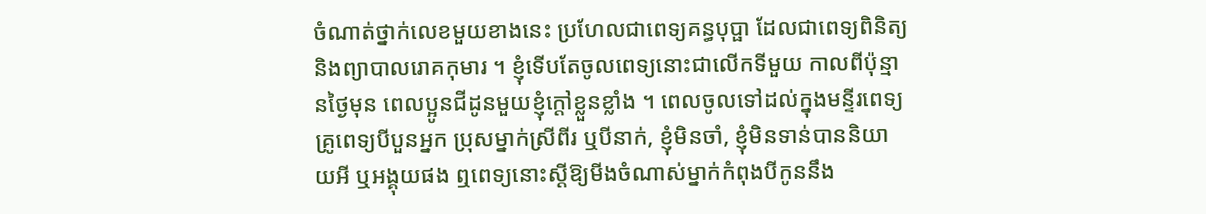ចំណាត់ថ្នាក់លេខមួយខាងនេះ ប្រហែលជាពេទ្យគន្ធបុប្ផា ដែលជាពេទ្យពិនិត្យ និងព្យាបាលរោគកុមារ ។ ខ្ញុំទើបតែចូលពេទ្យនោះជាលើកទីមួយ កាលពីប៉ុន្មានថ្ងៃមុន ពេលប្អូនជីដូនមួយខ្ញុំក្ដៅខ្លួនខ្លាំង ។ ពេលចូលទៅដល់ក្នុងមន្ទីរពេទ្យ គ្រូពេទ្យបីបួនអ្នក ប្រុសម្នាក់ស្រីពីរ ឬបីនាក់, ខ្ញុំមិនចាំ, ខ្ញុំមិនទាន់បាននិយាយអី ឬអង្គុយផង ឮពេទ្យនោះស្ដីឱ្យមីងចំណាស់ម្នាក់កំពុងបីកូននឹង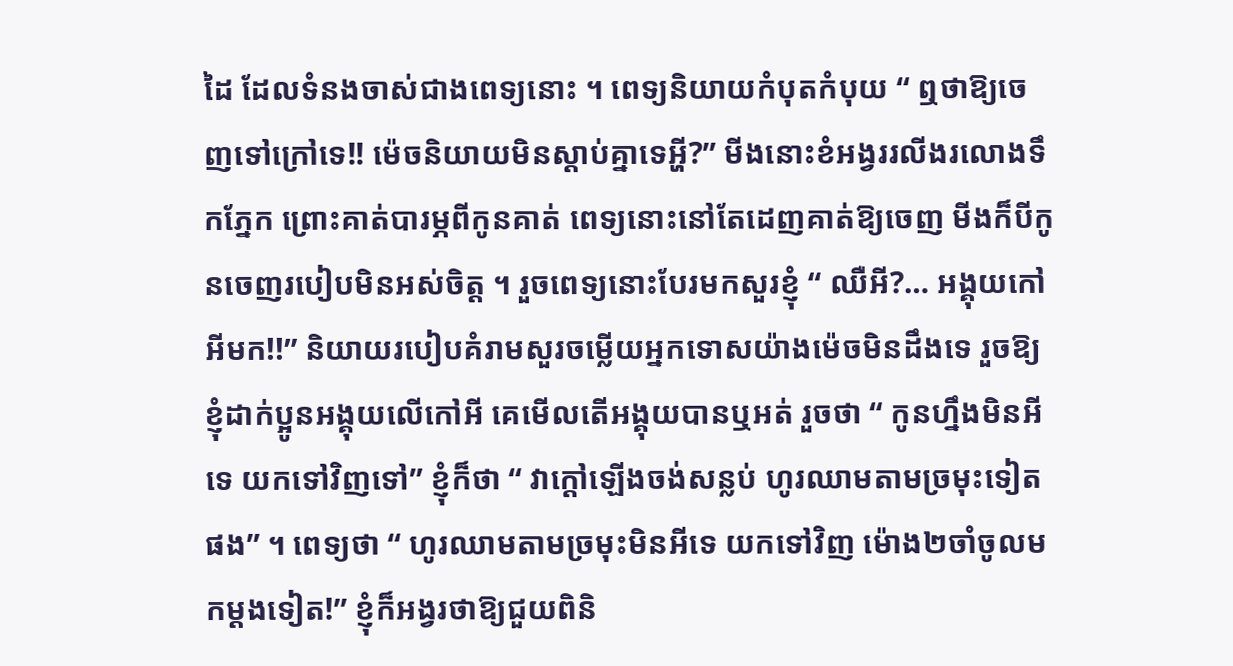ដៃ ដែលទំនងចាស់ជាងពេទ្យនោះ ។ ពេទ្យនិយាយកំបុតកំបុយ “ ឮថាឱ្យចេញទៅក្រៅទេ!! ម៉េចនិយាយមិនស្ដាប់គ្នាទេអ្ហី?” មីងនោះខំអង្វររលីងរលោងទឹកភ្នែក ព្រោះគាត់បារម្ភពីកូនគាត់ ពេទ្យនោះនៅតែដេញគាត់ឱ្យចេញ មីងក៏បីកូនចេញរបៀបមិនអស់ចិត្ត ។ រួចពេទ្យនោះបែរមកសួរខ្ញុំ “ ឈឺអី?… អង្គុយកៅអីមក!!” និយាយរបៀបគំរាមសួរចម្លើយអ្នកទោសយ៉ាងម៉េចមិនដឹងទេ រួចឱ្យខ្ញុំដាក់ប្អូនអង្គុយលើកៅអី គេមើលតើអង្គុយបានឬអត់ រួចថា “ កូនហ្នឹងមិនអីទេ យកទៅវិញទៅ” ខ្ញុំក៏ថា “ វាក្ដៅឡើងចង់សន្លប់ ហូរឈាមតាមច្រមុះទៀតផង” ។ ពេទ្យថា “ ហូរឈាមតាមច្រមុះមិនអីទេ យកទៅវិញ ម៉ោង២ចាំចូលមកម្ដងទៀត!” ខ្ញុំក៏អង្វរថាឱ្យជួយពិនិ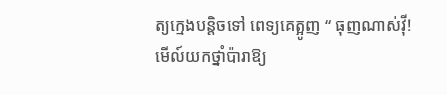ត្យក្មេងបន្តិចទៅ ពេទ្យគេត្អូញ “ ធុញណាស់វ៉ី! មើល៍យកថ្នាំប៉ារាឱ្យ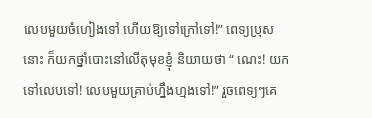លេបមួយចំហៀងទៅ ហើយឱ្យទៅក្រៅទៅ!” ពេទ្យប្រុសនោះ ក៏យកថ្នាំបោះនៅលើតុមុខខ្ញុំ និយាយថា “ ណេះ! យកទៅលេបទៅ! លេបមួយគ្រាប់ហ្នឹងហ្មងទៅ!” រួចពេទ្យៗគេ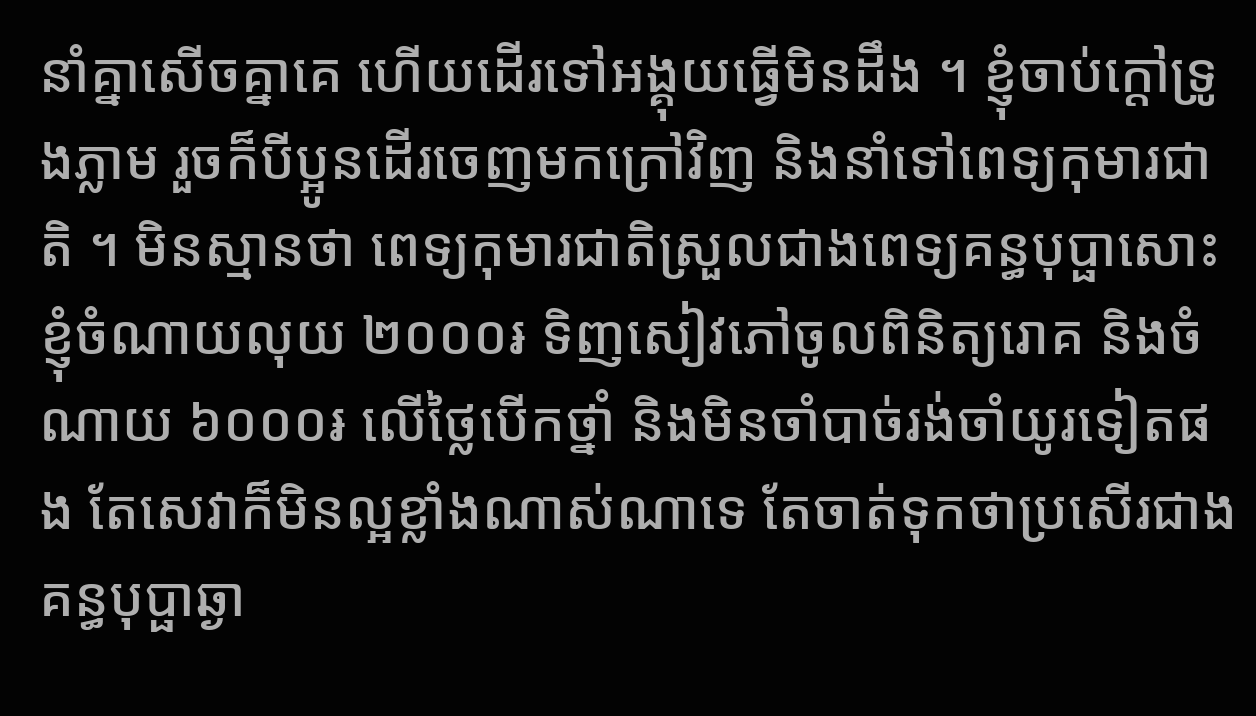នាំគ្នាសើចគ្នាគេ ហើយដើរទៅអង្គុយធ្វើមិនដឹង ។ ខ្ញុំចាប់ក្ដៅទ្រូងភ្លាម រួចក៏បីប្អូនដើរចេញមកក្រៅវិញ និងនាំទៅពេទ្យកុមារជាតិ ។ មិនស្មានថា ពេទ្យកុមារជាតិស្រួលជាងពេទ្យគន្ធបុប្ផាសោះ ខ្ញុំចំណាយលុយ ២០០០៛ ទិញសៀវភៅចូលពិនិត្យរោគ និងចំណាយ ៦០០០៛ លើថ្លៃបើកថ្នាំ និងមិនចាំបាច់រង់ចាំយូរទៀតផង តែសេវាក៏មិនល្អខ្លាំងណាស់ណាទេ តែចាត់ទុកថាប្រសើរជាងគន្ធបុប្ផាឆ្ងា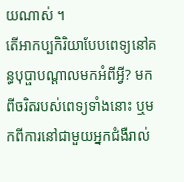យណាស់ ។
តើអាកប្បកិរិយាបែបពេទ្យនៅគន្ធបុប្ផាបណ្ដាលមកអំពីអ្វី? មកពីចរិតរបស់ពេទ្យទាំងនោះ ឬមកពីការនៅជាមួយអ្នកជំងឺរាល់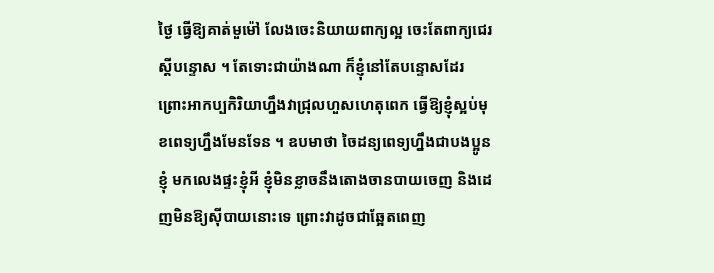ថ្ងៃ ធ្វើឱ្យគាត់មួម៉ៅ លែងចេះនិយាយពាក្យល្អ ចេះតែពាក្យជេរ ស្ដីបន្ទោស ។ តែទោះជាយ៉ាងណា ក៏ខ្ញុំនៅតែបន្ទោសដែរ ព្រោះអាកប្បកិរិយាហ្នឹងវាជ្រុលហួសហេតុពេក ធ្វើឱ្យខ្ញុំស្អប់មុខពេទ្យហ្នឹងមែនទែន ។ ឧបមាថា ចៃដន្យពេទ្យហ្នឹងជាបងប្អូនខ្ញុំ មកលេងផ្ទះខ្ញុំអី ខ្ញុំមិនខ្លាចនឹងតោងចានបាយចេញ និងដេញមិនឱ្យស៊ីបាយនោះទេ ព្រោះវាដូចជាឆ្អែតពេញ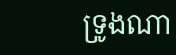ទ្រូងណា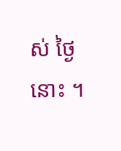ស់ ថ្ងៃនោះ ។